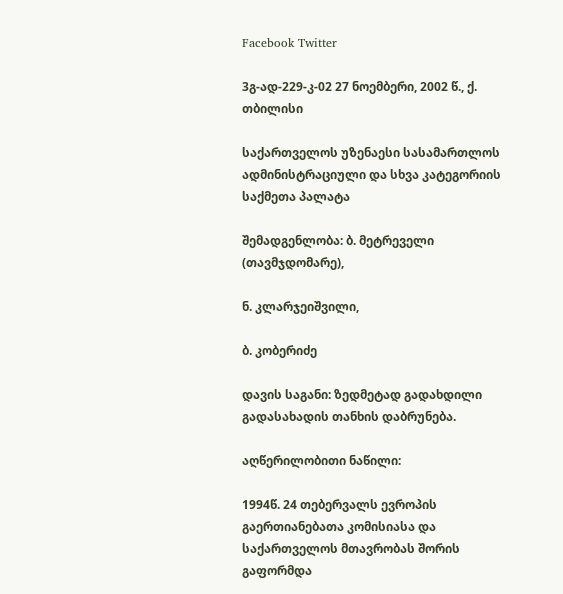Facebook Twitter

3გ-ად-229-კ-02 27 ნოემბერი, 2002 წ., ქ. თბილისი

საქართველოს უზენაესი სასამართლოს ადმინისტრაციული და სხვა კატეგორიის საქმეთა პალატა

შემადგენლობა: ბ. მეტრეველი (თავმჯდომარე),

ნ. კლარჯეიშვილი,

ბ. კობერიძე

დავის საგანი: ზედმეტად გადახდილი გადასახადის თანხის დაბრუნება.

აღწერილობითი ნაწილი:

1994წ. 24 თებერვალს ევროპის გაერთიანებათა კომისიასა და საქართველოს მთავრობას შორის გაფორმდა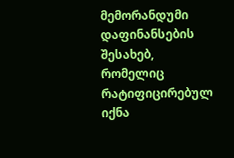მემორანდუმი დაფინანსების შესახებ, რომელიც რატიფიცირებულ იქნა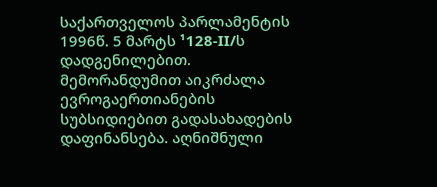საქართველოს პარლამენტის 1996წ. 5 მარტს ¹128-II/ს დადგენილებით. მემორანდუმით აიკრძალა ევროგაერთიანების სუბსიდიებით გადასახადების დაფინანსება. აღნიშნული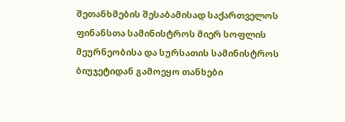შეთანხმების შესაბამისად საქართველოს ფინანსთა სამინისტროს მიერ სოფლის მეურნეობისა და სურსათის სამინისტროს ბიუჯეტიდან გამოეყო თანხები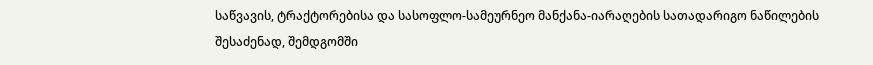საწვავის, ტრაქტორებისა და სასოფლო-სამეურნეო მანქანა-იარაღების სათადარიგო ნაწილების შესაძენად, შემდგომში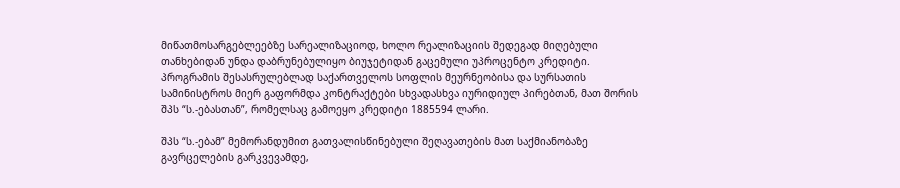მიწათმოსარგებლეებზე სარეალიზაციოდ, ხოლო რეალიზაციის შედეგად მიღებული თანხებიდან უნდა დაბრუნებულიყო ბიუჯეტიდან გაცემული უპროცენტო კრედიტი. პროგრამის შესასრულებლად საქართველოს სოფლის მეურნეობისა და სურსათის სამინისტროს მიერ გაფორმდა კონტრაქტები სხვადასხვა იურიდიულ პირებთან, მათ შორის შპს “ს.-ებასთან”, რომელსაც გამოეყო კრედიტი 1885594 ლარი.

შპს “ს.-ებამ” მემორანდუმით გათვალისწინებული შეღავათების მათ საქმიანობაზე გავრცელების გარკვევამდე,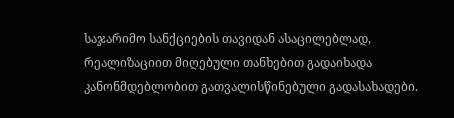საჯარიმო სანქციების თავიდან ასაცილებლად, რეალიზაციით მიღებული თანხებით გადაიხადა კანონმდებლობით გათვალისწინებული გადასახადები.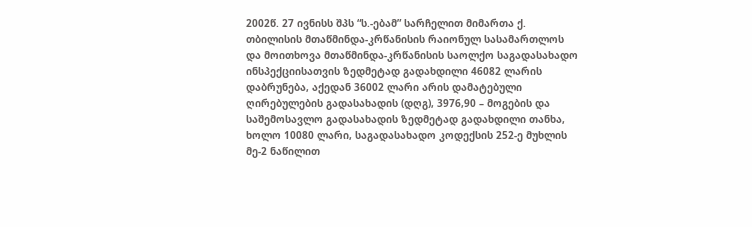2002წ. 27 ივნისს შპს “ს.-ებამ” სარჩელით მიმართა ქ. თბილისის მთაწმინდა-კრწანისის რაიონულ სასამართლოს და მოითხოვა მთაწმინდა-კრწანისის საოლქო საგადასახადო ინსპექციისათვის ზედმეტად გადახდილი 46082 ლარის დაბრუნება, აქედან 36002 ლარი არის დამატებული ღირებულების გადასახადის (დღგ), 3976,90 – მოგების და საშემოსავლო გადასახადის ზედმეტად გადახდილი თანხა, ხოლო 10080 ლარი, საგადასახადო კოდექსის 252-ე მუხლის მე-2 ნაწილით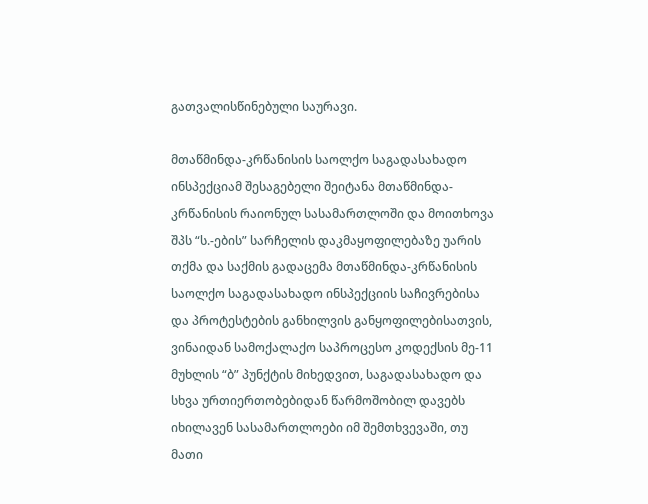გათვალისწინებული საურავი.

მთაწმინდა-კრწანისის საოლქო საგადასახადო ინსპექციამ შესაგებელი შეიტანა მთაწმინდა-კრწანისის რაიონულ სასამართლოში და მოითხოვა შპს “ს.-ების” სარჩელის დაკმაყოფილებაზე უარის თქმა და საქმის გადაცემა მთაწმინდა-კრწანისის საოლქო საგადასახადო ინსპექციის საჩივრებისა და პროტესტების განხილვის განყოფილებისათვის, ვინაიდან სამოქალაქო საპროცესო კოდექსის მე-11 მუხლის “ბ” პუნქტის მიხედვით, საგადასახადო და სხვა ურთიერთობებიდან წარმოშობილ დავებს იხილავენ სასამართლოები იმ შემთხვევაში, თუ მათი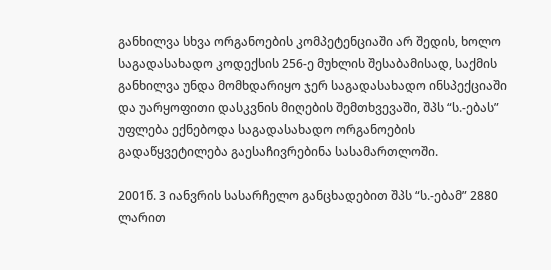განხილვა სხვა ორგანოების კომპეტენციაში არ შედის, ხოლო საგადასახადო კოდექსის 256-ე მუხლის შესაბამისად, საქმის განხილვა უნდა მომხდარიყო ჯერ საგადასახადო ინსპექციაში და უარყოფითი დასკვნის მიღების შემთხვევაში, შპს “ს.-ებას” უფლება ექნებოდა საგადასახადო ორგანოების გადაწყვეტილება გაესაჩივრებინა სასამართლოში.

2001წ. 3 იანვრის სასარჩელო განცხადებით შპს “ს.-ებამ” 2880 ლარით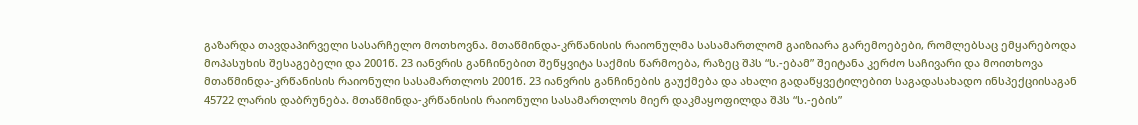გაზარდა თავდაპირველი სასარჩელო მოთხოვნა. მთაწმინდა-კრწანისის რაიონულმა სასამართლომ გაიზიარა გარემოებები, რომლებსაც ემყარებოდა მოპასუხის შესაგებელი და 2001წ. 23 იანვრის განჩინებით შეწყვიტა საქმის წარმოება, რაზეც შპს “ს.-ებამ” შეიტანა კერძო საჩივარი და მოითხოვა მთაწმინდა-კრწანისის რაიონული სასამართლოს 2001წ. 23 იანვრის განჩინების გაუქმება და ახალი გადაწყვეტილებით საგადასახადო ინსპექციისაგან 45722 ლარის დაბრუნება. მთაწმინდა-კრწანისის რაიონული სასამართლოს მიერ დაკმაყოფილდა შპს “ს.-ების”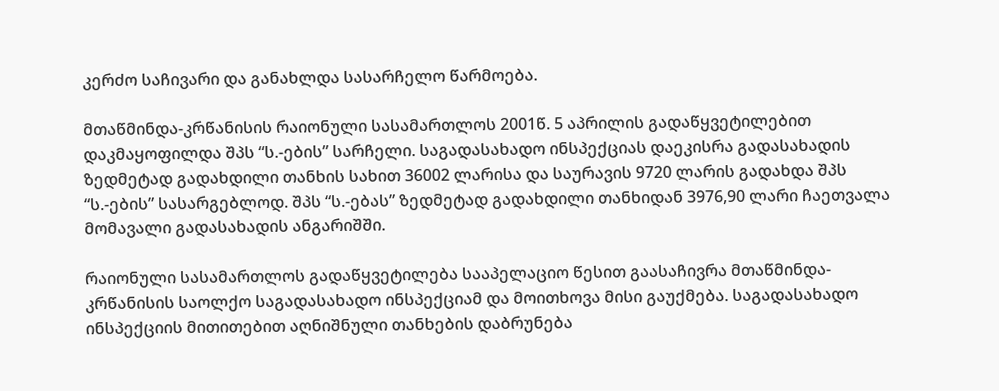კერძო საჩივარი და განახლდა სასარჩელო წარმოება.

მთაწმინდა-კრწანისის რაიონული სასამართლოს 2001წ. 5 აპრილის გადაწყვეტილებით დაკმაყოფილდა შპს “ს.-ების” სარჩელი. საგადასახადო ინსპექციას დაეკისრა გადასახადის ზედმეტად გადახდილი თანხის სახით 36002 ლარისა და საურავის 9720 ლარის გადახდა შპს “ს.-ების” სასარგებლოდ. შპს “ს.-ებას” ზედმეტად გადახდილი თანხიდან 3976,90 ლარი ჩაეთვალა მომავალი გადასახადის ანგარიშში.

რაიონული სასამართლოს გადაწყვეტილება სააპელაციო წესით გაასაჩივრა მთაწმინდა-კრწანისის საოლქო საგადასახადო ინსპექციამ და მოითხოვა მისი გაუქმება. საგადასახადო ინსპექციის მითითებით აღნიშნული თანხების დაბრუნება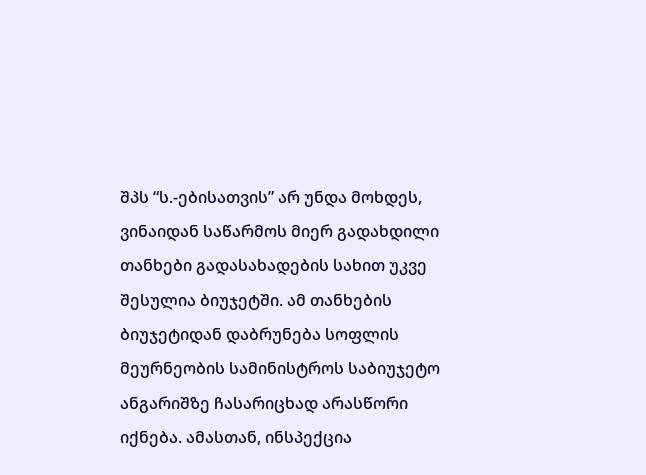შპს “ს.-ებისათვის” არ უნდა მოხდეს, ვინაიდან საწარმოს მიერ გადახდილი თანხები გადასახადების სახით უკვე შესულია ბიუჯეტში. ამ თანხების ბიუჯეტიდან დაბრუნება სოფლის მეურნეობის სამინისტროს საბიუჯეტო ანგარიშზე ჩასარიცხად არასწორი იქნება. ამასთან, ინსპექცია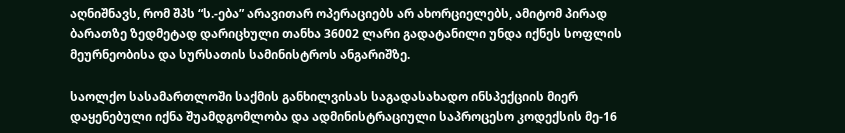აღნიშნავს, რომ შპს “ს.-ება” არავითარ ოპერაციებს არ ახორციელებს, ამიტომ პირად ბარათზე ზედმეტად დარიცხული თანხა 36002 ლარი გადატანილი უნდა იქნეს სოფლის მეურნეობისა და სურსათის სამინისტროს ანგარიშზე.

საოლქო სასამართლოში საქმის განხილვისას საგადასახადო ინსპექციის მიერ დაყენებული იქნა შუამდგომლობა და ადმინისტრაციული საპროცესო კოდექსის მე-16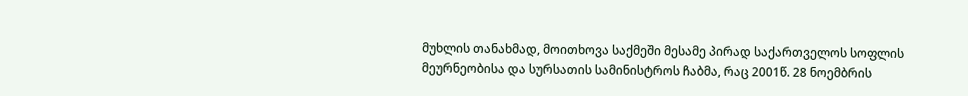მუხლის თანახმად, მოითხოვა საქმეში მესამე პირად საქართველოს სოფლის მეურნეობისა და სურსათის სამინისტროს ჩაბმა, რაც 2001წ. 28 ნოემბრის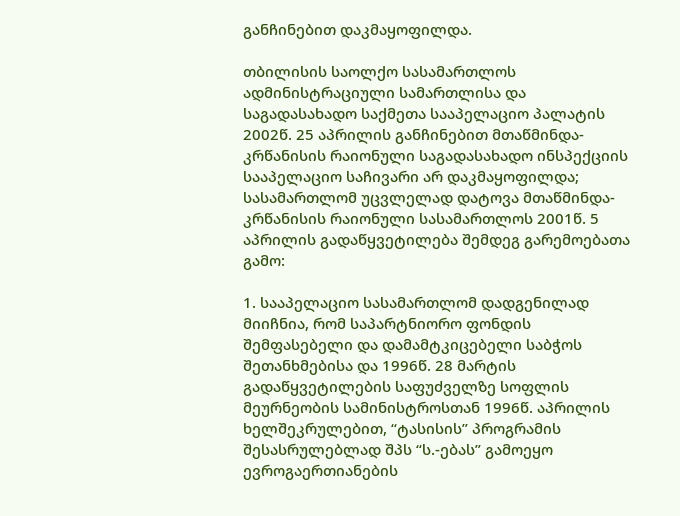განჩინებით დაკმაყოფილდა.

თბილისის საოლქო სასამართლოს ადმინისტრაციული სამართლისა და საგადასახადო საქმეთა სააპელაციო პალატის 2002წ. 25 აპრილის განჩინებით მთაწმინდა-კრწანისის რაიონული საგადასახადო ინსპექციის სააპელაციო საჩივარი არ დაკმაყოფილდა; სასამართლომ უცვლელად დატოვა მთაწმინდა-კრწანისის რაიონული სასამართლოს 2001წ. 5 აპრილის გადაწყვეტილება შემდეგ გარემოებათა გამო:

1. სააპელაციო სასამართლომ დადგენილად მიიჩნია, რომ საპარტნიორო ფონდის შემფასებელი და დამამტკიცებელი საბჭოს შეთანხმებისა და 1996წ. 28 მარტის გადაწყვეტილების საფუძველზე სოფლის მეურნეობის სამინისტროსთან 1996წ. აპრილის ხელშეკრულებით, “ტასისის” პროგრამის შესასრულებლად შპს “ს.-ებას” გამოეყო ევროგაერთიანების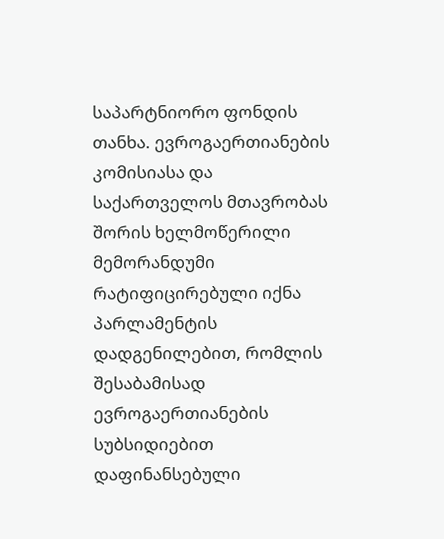საპარტნიორო ფონდის თანხა. ევროგაერთიანების კომისიასა და საქართველოს მთავრობას შორის ხელმოწერილი მემორანდუმი რატიფიცირებული იქნა პარლამენტის დადგენილებით, რომლის შესაბამისად ევროგაერთიანების სუბსიდიებით დაფინანსებული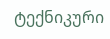ტექნიკური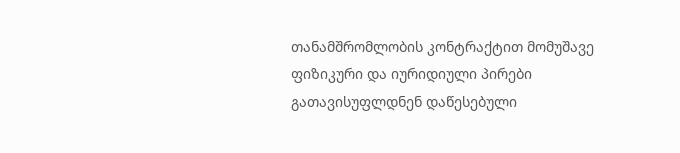თანამშრომლობის კონტრაქტით მომუშავე ფიზიკური და იურიდიული პირები გათავისუფლდნენ დაწესებული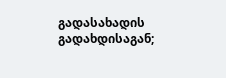გადასახადის გადახდისაგან;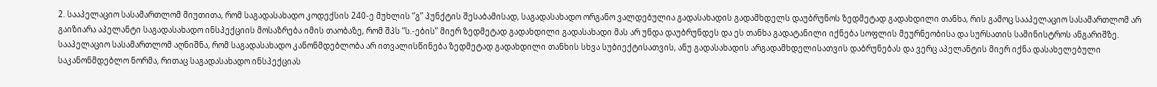2. სააპელაციო სასამართლომ მიუთითა, რომ საგადასახადო კოდექსის 240-ე მუხლის “გ” პუნქტის შესაბამისად, საგადასახადო ორგანო ვალდებულია გადასახადის გადამხდელს დაუბრუნოს ზედმეტად გადახდილი თანხა, რის გამოც სააპელაციო სასამართლომ არ გაიზიარა აპელანტი საგადასახადო ინსპექციის მოსაზრება იმის თაობაზე, რომ შპს “ს.-ების” მიერ ზედმეტად გადახდილი გადასახადი მას არ უნდა დაუბრუნდეს და ეს თანხა გადატანილი იქნება სოფლის მეურნეობისა და სურსათის სამინისტროს ანგარიშზე. სააპელაციო სასამართლომ აღნიშნა, რომ საგადასახადო კანონმდებლობა არ ითვალისწინება ზედმეტად გადახდილი თანხის სხვა სუბიექტისათვის, ანუ გადასახადის არგადამხდელისათვის დაბრუნებას და ვერც აპელანტის მიერ იქნა დასახელებული საკანონმდებლო ნორმა, რითაც საგადასახადო ინსპექციას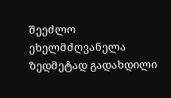შეეძლო ეხელმძღვანელა ზედმეტად გადახდილი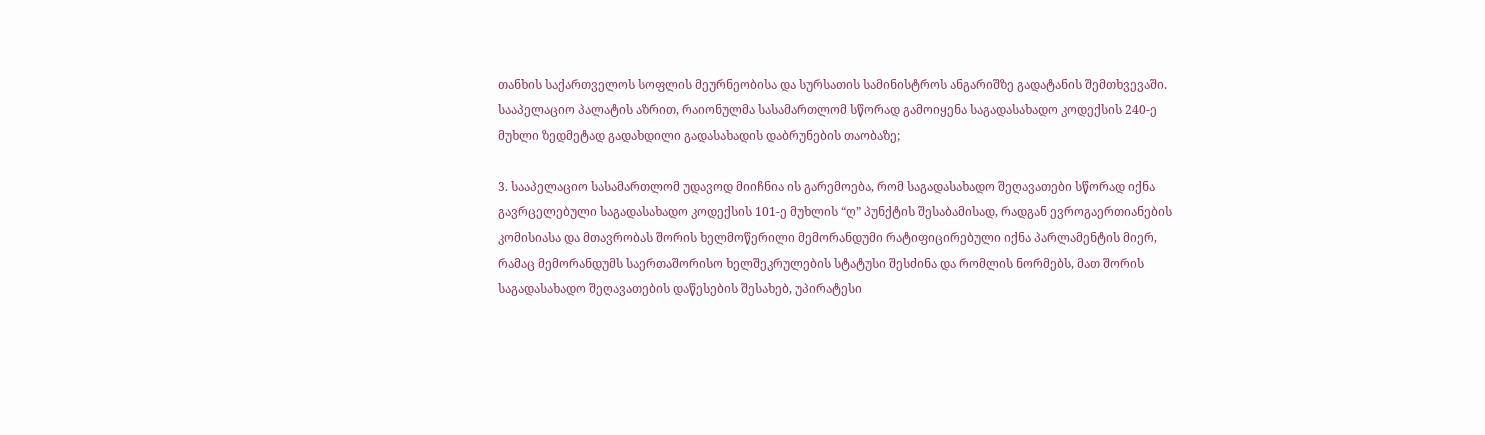თანხის საქართველოს სოფლის მეურნეობისა და სურსათის სამინისტროს ანგარიშზე გადატანის შემთხვევაში. სააპელაციო პალატის აზრით, რაიონულმა სასამართლომ სწორად გამოიყენა საგადასახადო კოდექსის 240-ე მუხლი ზედმეტად გადახდილი გადასახადის დაბრუნების თაობაზე;

3. სააპელაციო სასამართლომ უდავოდ მიიჩნია ის გარემოება, რომ საგადასახადო შეღავათები სწორად იქნა გავრცელებული საგადასახადო კოდექსის 101-ე მუხლის “ღ” პუნქტის შესაბამისად, რადგან ევროგაერთიანების კომისიასა და მთავრობას შორის ხელმოწერილი მემორანდუმი რატიფიცირებული იქნა პარლამენტის მიერ, რამაც მემორანდუმს საერთაშორისო ხელშეკრულების სტატუსი შესძინა და რომლის ნორმებს, მათ შორის საგადასახადო შეღავათების დაწესების შესახებ, უპირატესი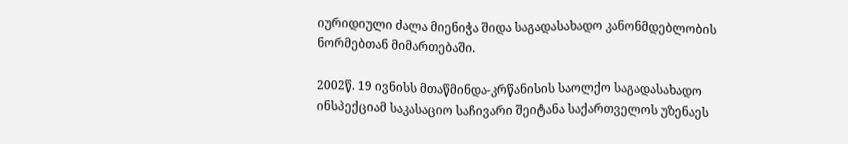იურიდიული ძალა მიენიჭა შიდა საგადასახადო კანონმდებლობის ნორმებთან მიმართებაში.

2002წ. 19 ივნისს მთაწმინდა-კრწანისის საოლქო საგადასახადო ინსპექციამ საკასაციო საჩივარი შეიტანა საქართველოს უზენაეს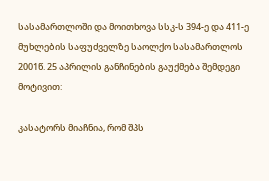სასამართლოში და მოითხოვა სსკ-ს 394-ე და 411-ე მუხლების საფუძველზე საოლქო სასამართლოს 2001წ. 25 აპრილის განჩინების გაუქმება შემდეგი მოტივით:

კასატორს მიაჩნია, რომ შპს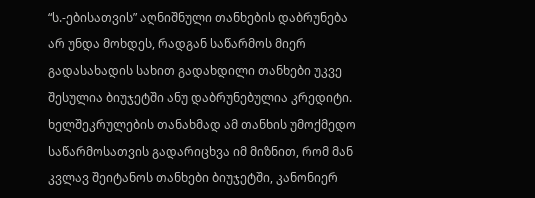“ს.-ებისათვის” აღნიშნული თანხების დაბრუნება არ უნდა მოხდეს, რადგან საწარმოს მიერ გადასახადის სახით გადახდილი თანხები უკვე შესულია ბიუჯეტში ანუ დაბრუნებულია კრედიტი. ხელშეკრულების თანახმად ამ თანხის უმოქმედო საწარმოსათვის გადარიცხვა იმ მიზნით, რომ მან კვლავ შეიტანოს თანხები ბიუჯეტში, კანონიერ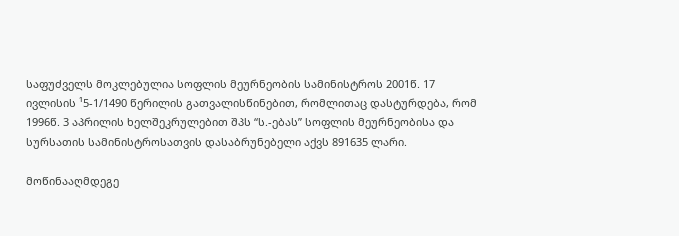საფუძველს მოკლებულია სოფლის მეურნეობის სამინისტროს 2001წ. 17 ივლისის ¹5-1/1490 წერილის გათვალისწინებით, რომლითაც დასტურდება, რომ 1996წ. 3 აპრილის ხელშეკრულებით შპს “ს.-ებას” სოფლის მეურნეობისა და სურსათის სამინისტროსათვის დასაბრუნებელი აქვს 891635 ლარი.

მოწინააღმდეგე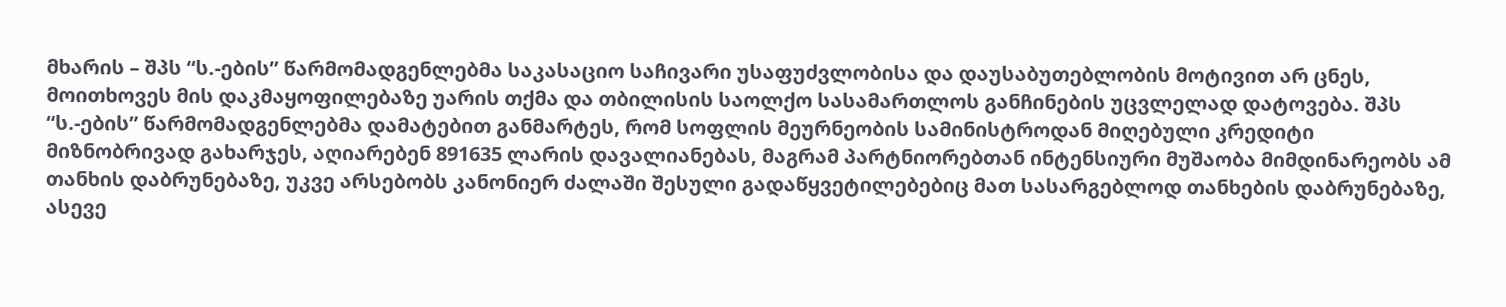მხარის – შპს “ს.-ების” წარმომადგენლებმა საკასაციო საჩივარი უსაფუძვლობისა და დაუსაბუთებლობის მოტივით არ ცნეს, მოითხოვეს მის დაკმაყოფილებაზე უარის თქმა და თბილისის საოლქო სასამართლოს განჩინების უცვლელად დატოვება. შპს “ს.-ების” წარმომადგენლებმა დამატებით განმარტეს, რომ სოფლის მეურნეობის სამინისტროდან მიღებული კრედიტი მიზნობრივად გახარჯეს, აღიარებენ 891635 ლარის დავალიანებას, მაგრამ პარტნიორებთან ინტენსიური მუშაობა მიმდინარეობს ამ თანხის დაბრუნებაზე, უკვე არსებობს კანონიერ ძალაში შესული გადაწყვეტილებებიც მათ სასარგებლოდ თანხების დაბრუნებაზე, ასევე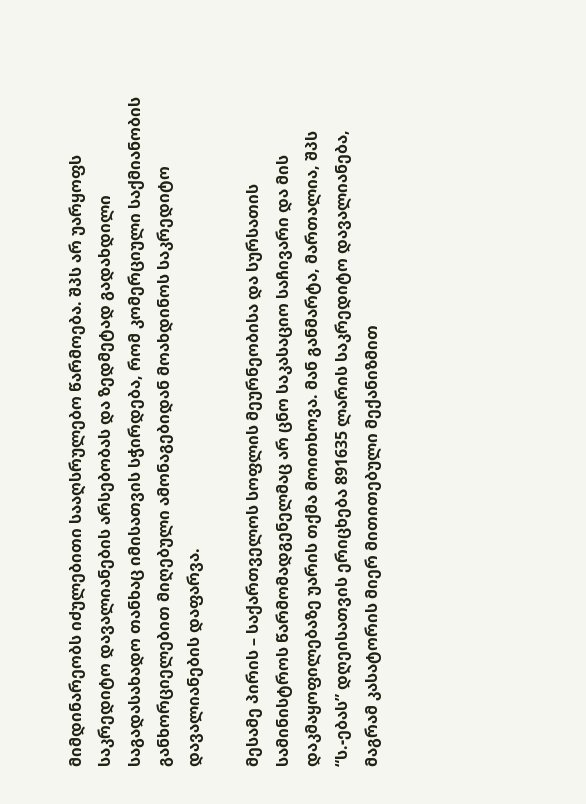მიმდინარეობს იძულებითი სააღსრულებო წარმოება. შპს არ უარყოფს საკრედიტო დავალიანების არსებობას და ზედმეტად გადახდილი საგადასახადო თანხაც იმისათვის სჭირდება, რომ კომერციული საქმიანობის განხორციელებით მიღებული ამონაგებიდან მოახდინოს საკრედიტო დავალიანების დაფარვა.

მესამე პირის – საქართველოს სოფლის მეურნეობისა და სურსათის სამინისტროს წარმომადგენელმაც არ ცნო საკასაციო საჩივარი და მის დაკმაყოფილებაზე უარის თქმა მოითხოვა. მან განმარტა, მართალია, შპს “ს.-ებას” დღეისათვის ერიცხება 891635 ლარის საკრედიტო დავალიანება, მაგრამ კასატორის მიერ მითითებული მექანიზმით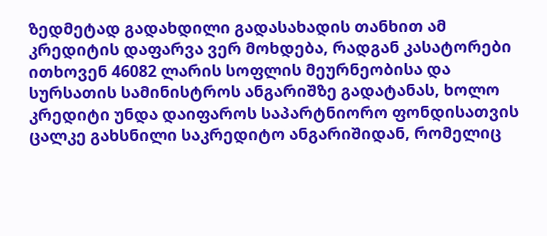ზედმეტად გადახდილი გადასახადის თანხით ამ კრედიტის დაფარვა ვერ მოხდება, რადგან კასატორები ითხოვენ 46082 ლარის სოფლის მეურნეობისა და სურსათის სამინისტროს ანგარიშზე გადატანას, ხოლო კრედიტი უნდა დაიფაროს საპარტნიორო ფონდისათვის ცალკე გახსნილი საკრედიტო ანგარიშიდან, რომელიც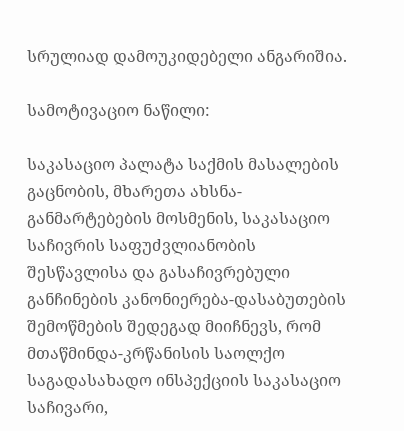სრულიად დამოუკიდებელი ანგარიშია.

სამოტივაციო ნაწილი:

საკასაციო პალატა საქმის მასალების გაცნობის, მხარეთა ახსნა-განმარტებების მოსმენის, საკასაციო საჩივრის საფუძვლიანობის შესწავლისა და გასაჩივრებული განჩინების კანონიერება-დასაბუთების შემოწმების შედეგად მიიჩნევს, რომ მთაწმინდა-კრწანისის საოლქო საგადასახადო ინსპექციის საკასაციო საჩივარი,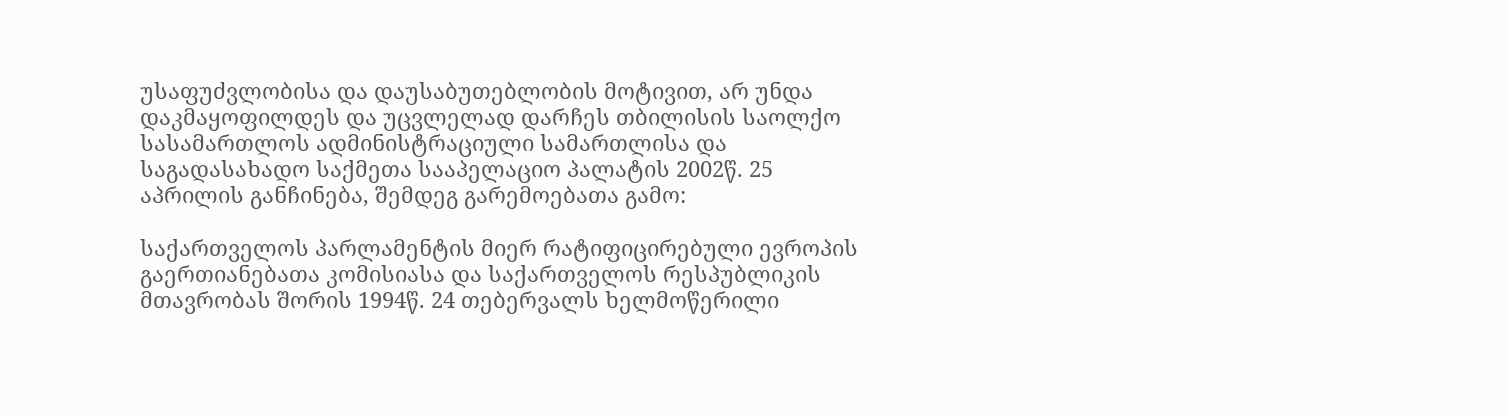უსაფუძვლობისა და დაუსაბუთებლობის მოტივით, არ უნდა დაკმაყოფილდეს და უცვლელად დარჩეს თბილისის საოლქო სასამართლოს ადმინისტრაციული სამართლისა და საგადასახადო საქმეთა სააპელაციო პალატის 2002წ. 25 აპრილის განჩინება, შემდეგ გარემოებათა გამო:

საქართველოს პარლამენტის მიერ რატიფიცირებული ევროპის გაერთიანებათა კომისიასა და საქართველოს რესპუბლიკის მთავრობას შორის 1994წ. 24 თებერვალს ხელმოწერილი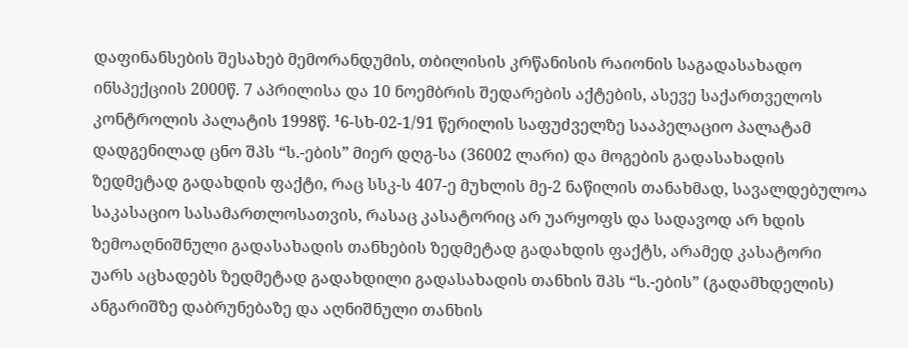დაფინანსების შესახებ მემორანდუმის, თბილისის კრწანისის რაიონის საგადასახადო ინსპექციის 2000წ. 7 აპრილისა და 10 ნოემბრის შედარების აქტების, ასევე საქართველოს კონტროლის პალატის 1998წ. ¹6-სხ-02-1/91 წერილის საფუძველზე სააპელაციო პალატამ დადგენილად ცნო შპს “ს.-ების” მიერ დღგ-სა (36002 ლარი) და მოგების გადასახადის ზედმეტად გადახდის ფაქტი, რაც სსკ-ს 407-ე მუხლის მე-2 ნაწილის თანახმად, სავალდებულოა საკასაციო სასამართლოსათვის, რასაც კასატორიც არ უარყოფს და სადავოდ არ ხდის ზემოაღნიშნული გადასახადის თანხების ზედმეტად გადახდის ფაქტს, არამედ კასატორი უარს აცხადებს ზედმეტად გადახდილი გადასახადის თანხის შპს “ს.-ების” (გადამხდელის) ანგარიშზე დაბრუნებაზე და აღნიშნული თანხის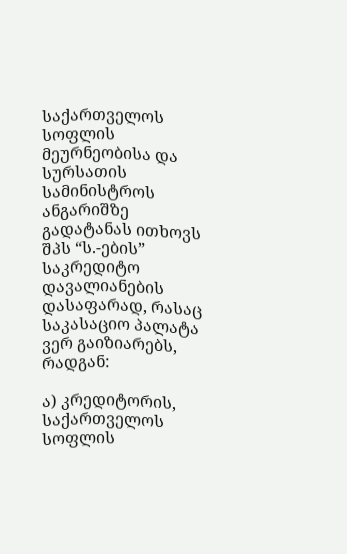საქართველოს სოფლის მეურნეობისა და სურსათის სამინისტროს ანგარიშზე გადატანას ითხოვს შპს “ს.-ების” საკრედიტო დავალიანების დასაფარად, რასაც საკასაციო პალატა ვერ გაიზიარებს, რადგან:

ა) კრედიტორის, საქართველოს სოფლის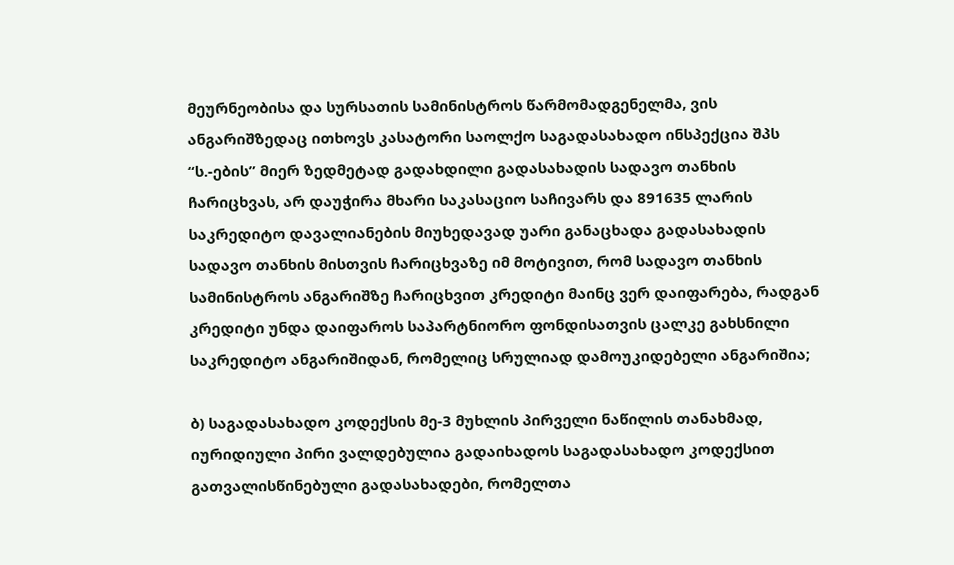მეურნეობისა და სურსათის სამინისტროს წარმომადგენელმა, ვის ანგარიშზედაც ითხოვს კასატორი საოლქო საგადასახადო ინსპექცია შპს “ს.-ების” მიერ ზედმეტად გადახდილი გადასახადის სადავო თანხის ჩარიცხვას, არ დაუჭირა მხარი საკასაციო საჩივარს და 891635 ლარის საკრედიტო დავალიანების მიუხედავად უარი განაცხადა გადასახადის სადავო თანხის მისთვის ჩარიცხვაზე იმ მოტივით, რომ სადავო თანხის სამინისტროს ანგარიშზე ჩარიცხვით კრედიტი მაინც ვერ დაიფარება, რადგან კრედიტი უნდა დაიფაროს საპარტნიორო ფონდისათვის ცალკე გახსნილი საკრედიტო ანგარიშიდან, რომელიც სრულიად დამოუკიდებელი ანგარიშია;

ბ) საგადასახადო კოდექსის მე-3 მუხლის პირველი ნაწილის თანახმად, იურიდიული პირი ვალდებულია გადაიხადოს საგადასახადო კოდექსით გათვალისწინებული გადასახადები, რომელთა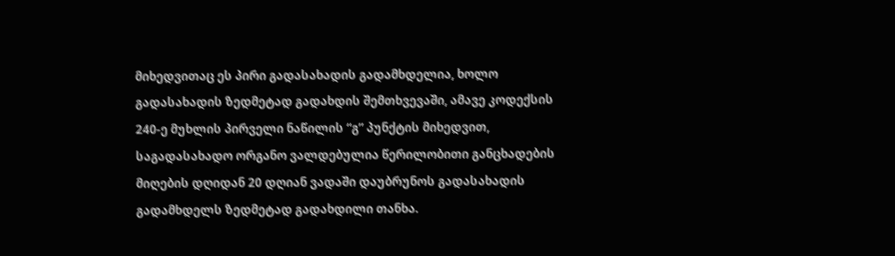მიხედვითაც ეს პირი გადასახადის გადამხდელია, ხოლო გადასახადის ზედმეტად გადახდის შემთხვევაში, ამავე კოდექსის 240-ე მუხლის პირველი ნაწილის “გ” პუნქტის მიხედვით, საგადასახადო ორგანო ვალდებულია წერილობითი განცხადების მიღების დღიდან 20 დღიან ვადაში დაუბრუნოს გადასახადის გადამხდელს ზედმეტად გადახდილი თანხა.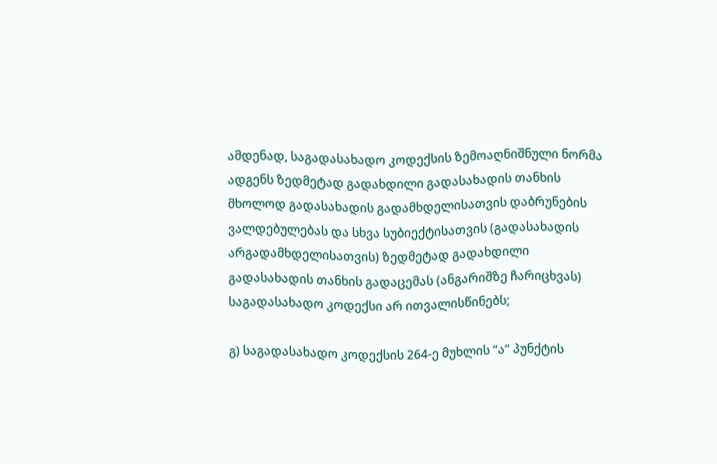ამდენად, საგადასახადო კოდექსის ზემოაღნიშნული ნორმა ადგენს ზედმეტად გადახდილი გადასახადის თანხის მხოლოდ გადასახადის გადამხდელისათვის დაბრუნების ვალდებულებას და სხვა სუბიექტისათვის (გადასახადის არგადამხდელისათვის) ზედმეტად გადახდილი გადასახადის თანხის გადაცემას (ანგარიშზე ჩარიცხვას) საგადასახადო კოდექსი არ ითვალისწინებს;

გ) საგადასახადო კოდექსის 264-ე მუხლის “ა” პუნქტის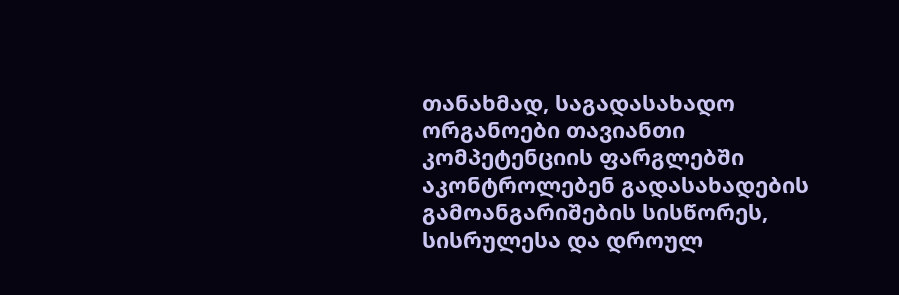თანახმად, საგადასახადო ორგანოები თავიანთი კომპეტენციის ფარგლებში აკონტროლებენ გადასახადების გამოანგარიშების სისწორეს, სისრულესა და დროულ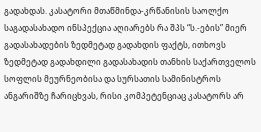გადახდას. კასატორი მთაწმინდა-კრწანისის საოლქო საგადასახადო ინსპექცია აღიარებს რა შპს “ს.-ების” მიერ გადასახადების ზედმეტად გადახდის ფაქტს, ითხოვს ზედმეტად გადახდილი გადასახადის თანხის საქართველოს სოფლის მეურნეობისა და სურსათის სამინისტროს ანგარიშზე ჩარიცხვას, რისი კომპეტენციაც კასატორს არ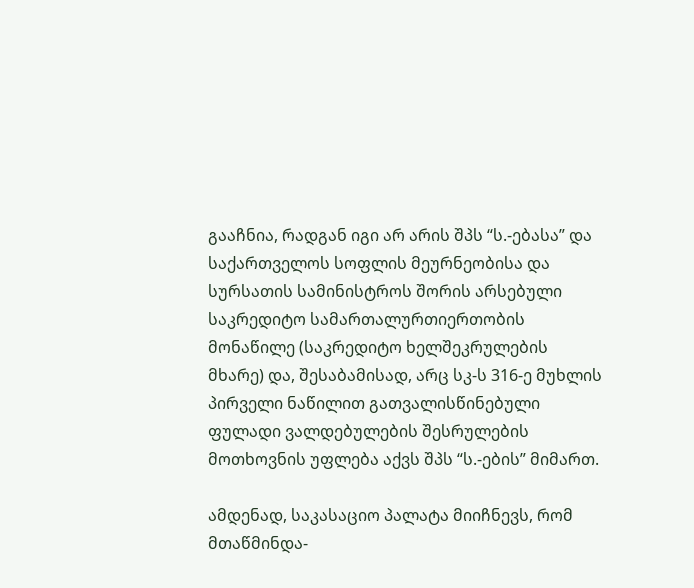გააჩნია, რადგან იგი არ არის შპს “ს.-ებასა” და საქართველოს სოფლის მეურნეობისა და სურსათის სამინისტროს შორის არსებული საკრედიტო სამართალურთიერთობის მონაწილე (საკრედიტო ხელშეკრულების მხარე) და, შესაბამისად, არც სკ-ს 316-ე მუხლის პირველი ნაწილით გათვალისწინებული ფულადი ვალდებულების შესრულების მოთხოვნის უფლება აქვს შპს “ს.-ების” მიმართ.

ამდენად, საკასაციო პალატა მიიჩნევს, რომ მთაწმინდა-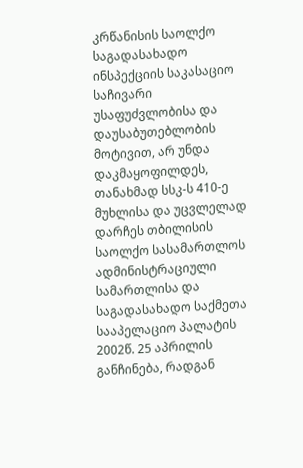კრწანისის საოლქო საგადასახადო ინსპექციის საკასაციო საჩივარი უსაფუძვლობისა და დაუსაბუთებლობის მოტივით, არ უნდა დაკმაყოფილდეს, თანახმად სსკ-ს 410-ე მუხლისა და უცვლელად დარჩეს თბილისის საოლქო სასამართლოს ადმინისტრაციული სამართლისა და საგადასახადო საქმეთა სააპელაციო პალატის 2002წ. 25 აპრილის განჩინება, რადგან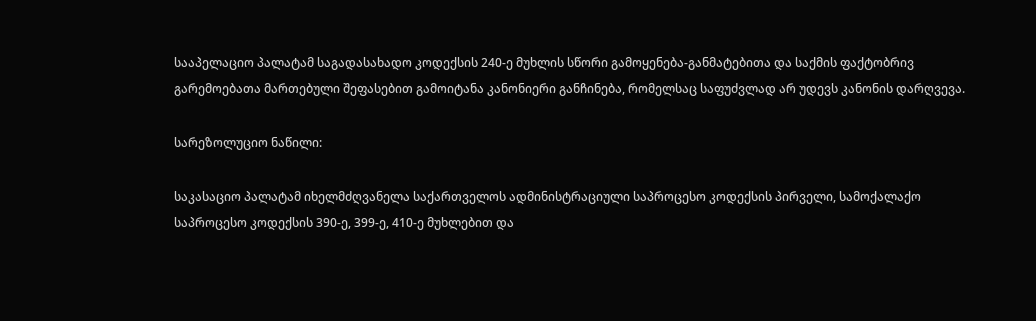სააპელაციო პალატამ საგადასახადო კოდექსის 240-ე მუხლის სწორი გამოყენება-განმატებითა და საქმის ფაქტობრივ გარემოებათა მართებული შეფასებით გამოიტანა კანონიერი განჩინება, რომელსაც საფუძვლად არ უდევს კანონის დარღვევა.

სარეზოლუციო ნაწილი:

საკასაციო პალატამ იხელმძღვანელა საქართველოს ადმინისტრაციული საპროცესო კოდექსის პირველი, სამოქალაქო საპროცესო კოდექსის 390-ე, 399-ე, 410-ე მუხლებით და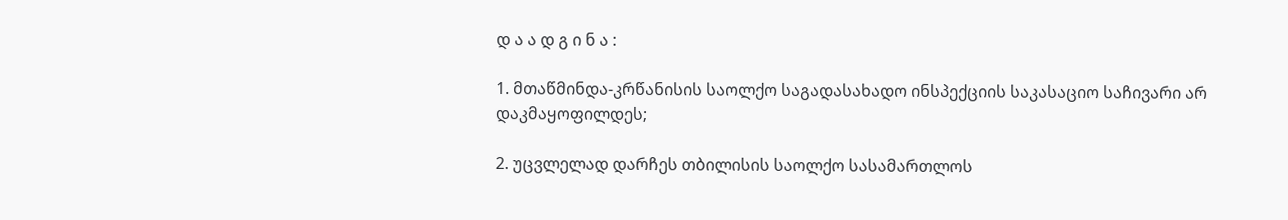დ ა ა დ გ ი ნ ა :

1. მთაწმინდა-კრწანისის საოლქო საგადასახადო ინსპექციის საკასაციო საჩივარი არ დაკმაყოფილდეს;

2. უცვლელად დარჩეს თბილისის საოლქო სასამართლოს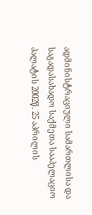ადმინისტრაციული სამართლისა და საგადასახადო საქმეთა სააპელაციო პალატის 2002წ. 25 აპრილის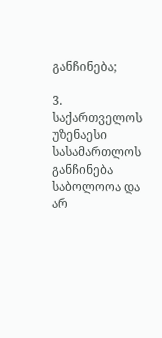განჩინება;

3. საქართველოს უზენაესი სასამართლოს განჩინება საბოლოოა და არ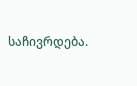საჩივრდება.